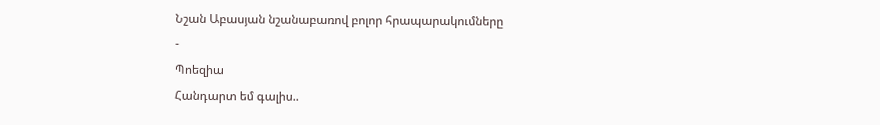Նշան Աբասյան նշանաբառով բոլոր հրապարակումները
-
Պոեզիա
Հանդարտ եմ գալիս..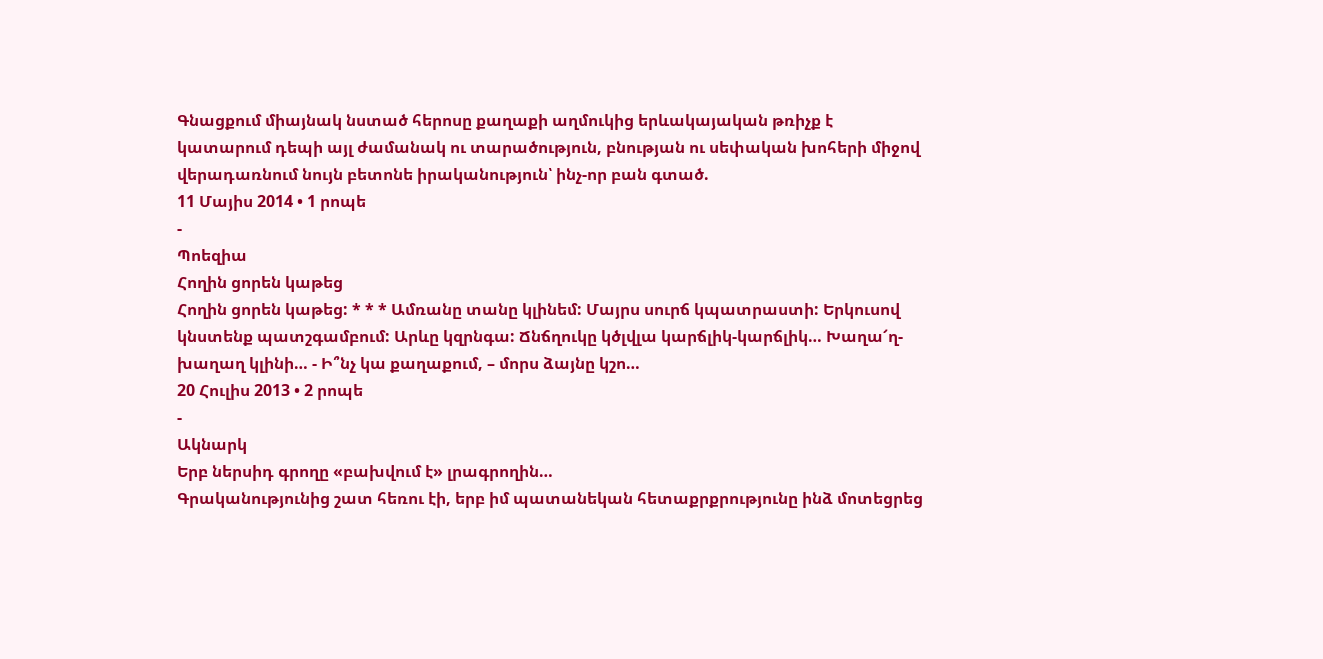Գնացքում միայնակ նստած հերոսը քաղաքի աղմուկից երևակայական թռիչք է կատարում դեպի այլ ժամանակ ու տարածություն, բնության ու սեփական խոհերի միջով վերադառնում նույն բետոնե իրականություն՝ ինչ-որ բան գտած.
11 Մայիս 2014 • 1 րոպե
-
Պոեզիա
Հողին ցորեն կաթեց
Հողին ցորեն կաթեց: * * * Ամռանը տանը կլինեմ: Մայրս սուրճ կպատրաստի: Երկուսով կնստենք պատշգամբում: Արևը կզրնգա: Ճնճղուկը կծլվլա կարճլիկ-կարճլիկ… Խաղա՜ղ-խաղաղ կլինի… - Ի՞նչ կա քաղաքում, – մորս ձայնը կշո…
20 Հուլիս 2013 • 2 րոպե
-
Ակնարկ
Երբ ներսիդ գրողը «բախվում է» լրագրողին…
Գրականությունից շատ հեռու էի, երբ իմ պատանեկան հետաքրքրությունը ինձ մոտեցրեց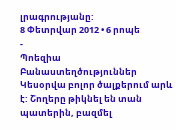լրագրությանը:
8 Փետրվար 2012 • 6 րոպե
-
Պոեզիա
Բանաստեղծություններ
Կեսօրվա բոլոր ծալքերում արև է: Շողերը թիկնել են տան պատերին, բազմել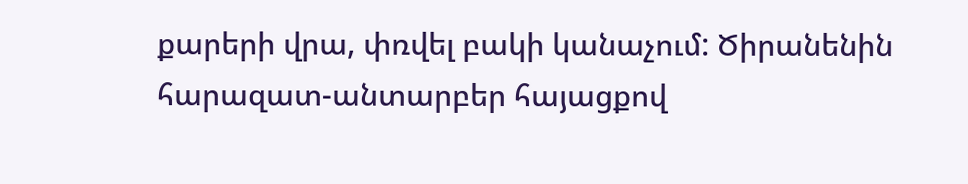քարերի վրա, փռվել բակի կանաչում: Ծիրանենին հարազատ-անտարբեր հայացքով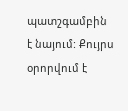պատշգամբին է նայում: Քույրս օրորվում է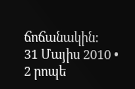ճոճանակին:
31 Մայիս 2010 • 2 րոպե